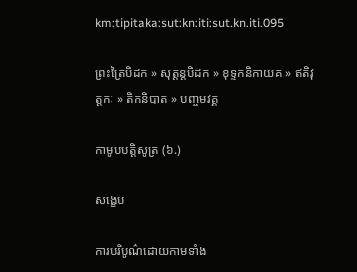km:tipitaka:sut:kn:iti:sut.kn.iti.095

ព្រះត្រៃបិដក » សុត្តន្តបិដក » ខុទ្ទកនិកាយគ » ឥតិវុត្តកៈ » តិកនិបាត » បញ្ចមវគ្គ

កាមូបបត្តិសូត្រ (៦.)

សង្ខេប

ការបរិបូណ៌ដោយកាមទាំង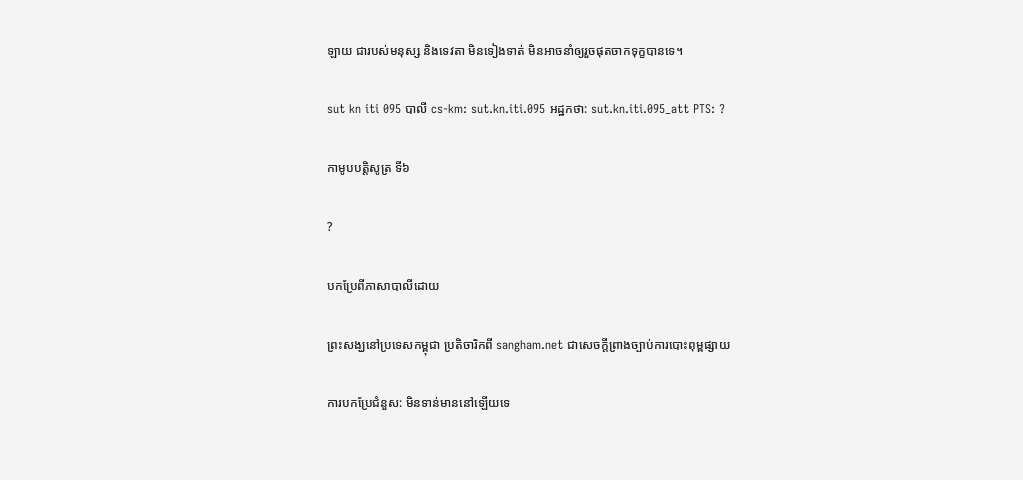ឡាយ ជារបស់មនុស្ស និងទេវតា មិនទៀងទាត់ មិនអាចនាំឲ្យរួចផុតចាកទុក្ខបានទេ។

sut kn iti 095 បាលី cs-km: sut.kn.iti.095 អដ្ឋកថា: sut.kn.iti.095_att PTS: ?

កាមូបបត្តិសូត្រ ទី៦

?

បកប្រែពីភាសាបាលីដោយ

ព្រះសង្ឃនៅប្រទេសកម្ពុជា ប្រតិចារិកពី sangham.net ជាសេចក្តីព្រាងច្បាប់ការបោះពុម្ពផ្សាយ

ការបកប្រែជំនួស: មិនទាន់មាននៅឡើយទេ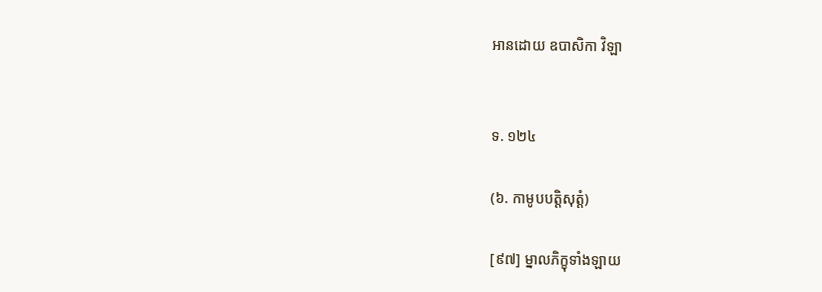អានដោយ ឧបាសិកា វិឡា


ទ. ១២៤

(៦. កាមូបបត្តិសុត្តំ)

[៩៧] ម្នាលភិក្ខុទាំងឡាយ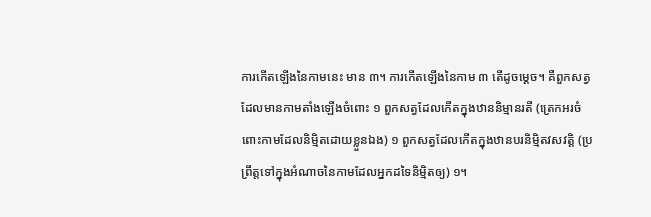ការកើតឡើងនៃកាមនេះ មាន ៣។ ការកើតឡើងនៃកាម ៣ តើដូចម្ដេច។ គឺពួកសត្វដែលមានកាមតាំងឡើងចំពោះ ១ ពួកសត្វដែលកើតក្នុងឋាននិម្មានរតី (ត្រេកអរចំពោះកាមដែលនិម្មិតដោយខ្លួនឯង) ១ ពួកសត្វដែលកើតក្នុងឋានបរនិម្មិតវសវត្តិ (ប្រព្រឹត្តទៅក្នុងអំណាចនៃកាមដែលអ្នកដទៃនិម្មិតឲ្យ) ១។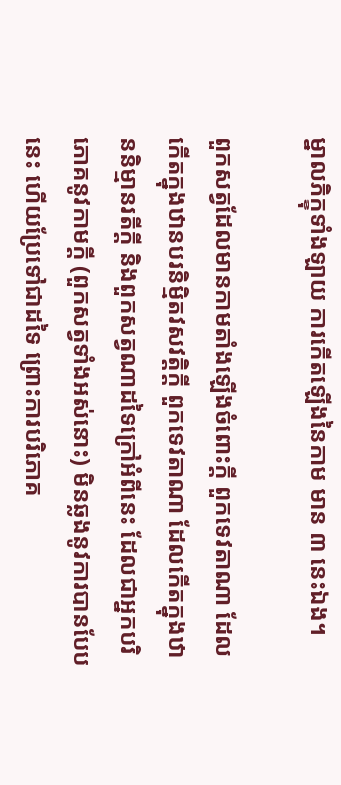ម្នាលភិក្ខុទាំងឡាយ ការកើតឡើងនៃកាម មាន ៣ នេះឯង។

ពួកសត្វដែលមានកាមតាំងឡើងចំពោះក្ដី ពួកទេវតាណា ដែលកើតក្នុងឋានបរនិម្មិតវសវត្តិក្ដី ពួកទេវតាណា ដែលកើតក្នុងឋាននិម្មានរតីក្តី និងពួកសត្វណាដទៃក្រៅអំពីនេះ ដែលជាអ្នកបរិភោគនូវកាមក្ដី (ពួកសត្វទាំងអស់នោះ) មិនឆ្លងនូវការបានបែបនេះ ហើយប្រែទៅជាដទៃ ព្រោះការបរិភោគ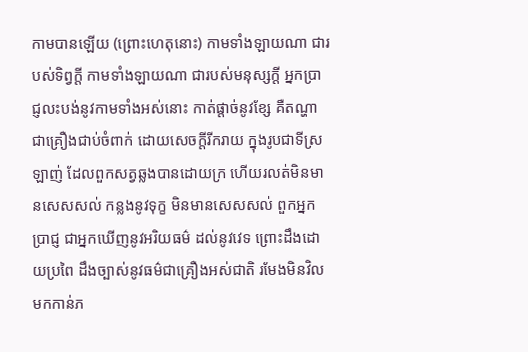កាមបានឡើយ (ព្រោះហេតុនោះ) កាមទាំងឡាយណា ជារបស់ទិព្វក្ដី កាមទាំងឡាយណា ជារបស់មនុស្សក្ដី អ្នកប្រាជ្ញលះបង់នូវកាមទាំងអស់នោះ កាត់ផ្ដាច់នូវខ្សែ គឺតណ្ហា ជាគ្រឿងជាប់ចំពាក់ ដោយសេចក្ដីរីករាយ ក្នុងរូបជាទីស្រឡាញ់ ដែលពួកសត្វឆ្លងបានដោយក្រ ហើយរលត់មិនមានសេសសល់ កន្លងនូវទុក្ខ មិនមានសេសសល់ ពួកអ្នកប្រាជ្ញ ជាអ្នកឃើញនូវអរិយធម៌ ដល់នូវវេទ ព្រោះដឹងដោយប្រពៃ ដឹងច្បាស់នូវធម៌ជាគ្រឿងអស់ជាតិ រមែងមិនវិលមកកាន់ភ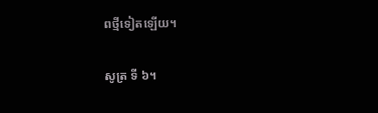ពថ្មីទៀតឡើយ។

សូត្រ ទី ៦។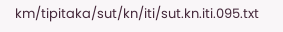km/tipitaka/sut/kn/iti/sut.kn.iti.095.txt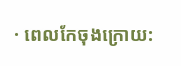· ពេលកែចុងក្រោយ: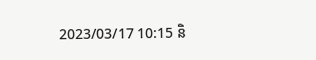2023/03/17 10:15 និ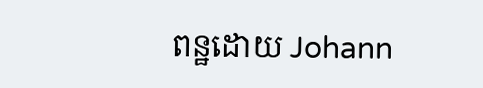ពន្ឋដោយ Johann